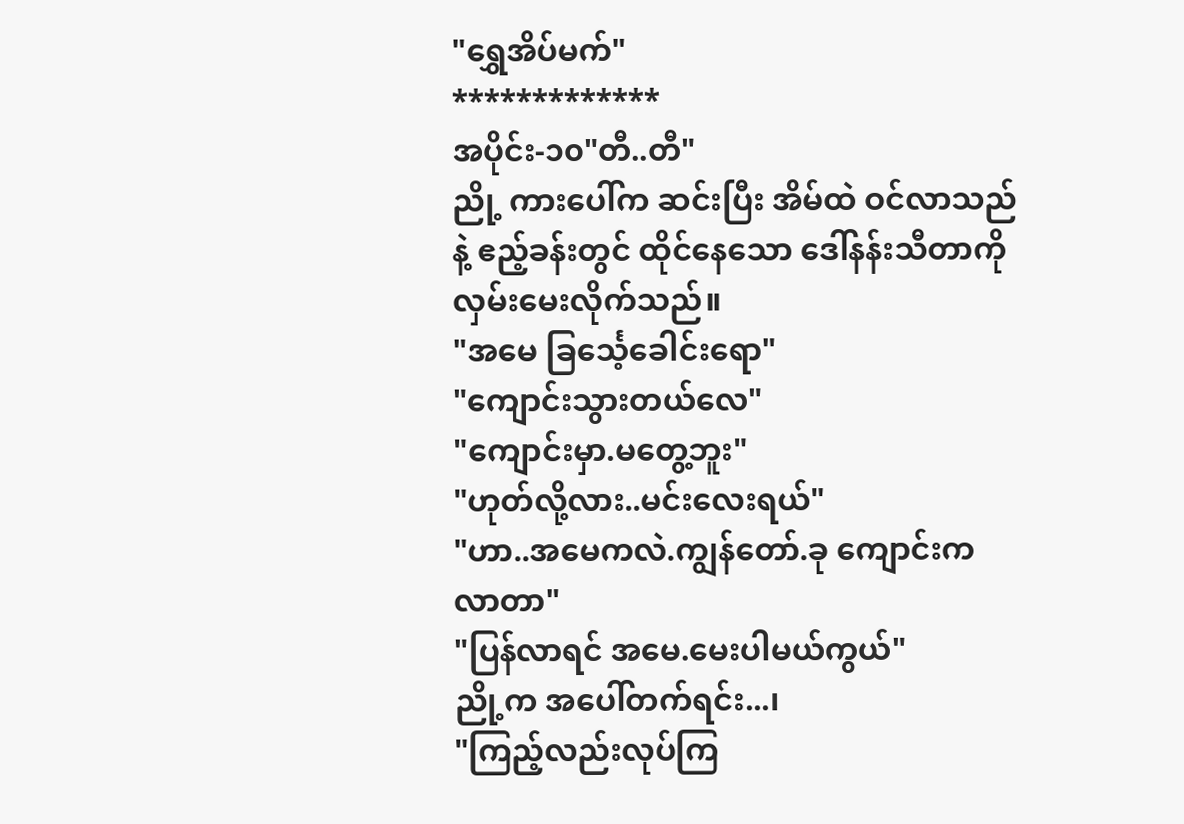"ရွှေအိပ်မက်"
*************
အပိုင်း-၁၀"တီ..တီ"
ညို့ ကားပေါ်က ဆင်းပြီး အိမ်ထဲ ဝင်လာသည်နဲ့ ဧည့်ခန်းတွင် ထိုင်နေသော ဒေါ်နန်းသီတာကို လှမ်းမေးလိုက်သည်။
"အမေ ခြင်္သေ့ခေါင်းရော"
"ကျောင်းသွားတယ်လေ"
"ကျောင်းမှာ.မတွေ့ဘူး"
"ဟုတ်လို့လား..မင်းလေးရယ်"
"ဟာ..အမေကလဲ.ကျွန်တော်.ခု ကျောင်းကလာတာ"
"ပြန်လာရင် အမေ.မေးပါမယ်ကွယ်"
ညို့က အပေါ်တက်ရင်း...၊
"ကြည့်လည်းလုပ်ကြ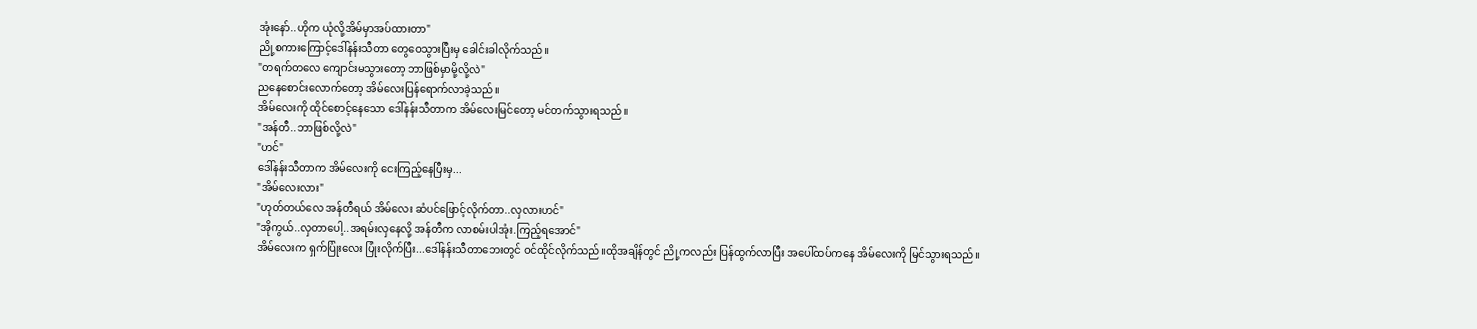အုံးနော်..ဟိုက ယုံလို့အိမ်မှာအပ်ထားတာ"
ညို့စကားကြောင့်ဒေါ်နန်းသီတာ တွေဝေသွားပြီးမှ ခေါင်းခါလိုက်သည်။
"တရက်တလေ ကျောင်းမသွားတော့ ဘာဖြစ်မှာမို့လို့လဲ"
ညနေစောင်းလောက်တော့ အိမ်လေးပြန်ရောက်လာခဲ့သည်။
အိမ်လေးကို ထိုင်စောင့်နေသော ဒေါ်နန်းသီတာက အိမ်လေးမြင်တော့ မင်တက်သွားရသည်။
"အန်တီ..ဘာဖြစ်လို့လဲ"
"ဟင်"
ဒေါ်နန်းသီတာက အိမ်လေးကို ငေးကြည့်နေပြီးမှ...
"အိမ်လေးလား"
"ဟုတ်တယ်လေ အန်တီရယ် အိမ်လေး ဆံပင်ဖြောင့်လိုက်တာ..လှလားဟင်"
"အိုကွယ်..လှတာပေါ့..အရမ်းလှနေလို့ အန်တီက လာစမ်းပါအုံး.ကြည့်ရအောင်"
အိမ်လေးက ရှက်ပြုံးလေး ပြုံးလိုက်ပြီး...ဒေါ်နန်းသီတာဘေးတွင် ဝင်ထိုင်လိုက်သည်။ထိုအချိန်တွင် ညို့ကလည်း ပြန်ထွက်လာပြီး အပေါ်ထပ်ကနေ အိမ်လေးကို မြင်သွားရသည်။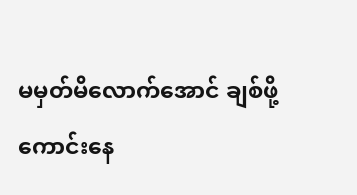မမှတ်မိလောက်အောင် ချစ်ဖို့ကောင်းနေ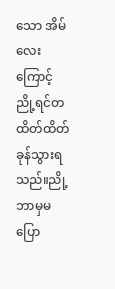သော အိမ်လေးကြောင့် ညို့ရင်တထိတ်ထိတ်ခုန်သွားရသည်။ညို့ဘာမှမပြော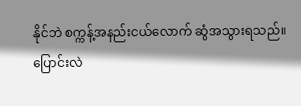နိုင်ဘဲ စက္ကန့်အနည်းငယ်လောက် ဆွံအသွားရသည်။
ပြောင်းလဲ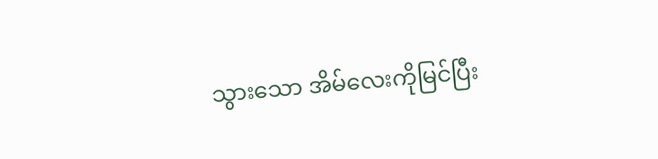သွားသော အိမ်လေးကိုမြင်ပြီး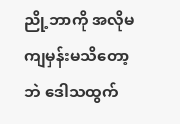ညို့ဘာကို အလိုမကျမှန်းမသိတော့ဘဲ ဒေါသထွက်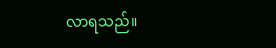လာရသည်။